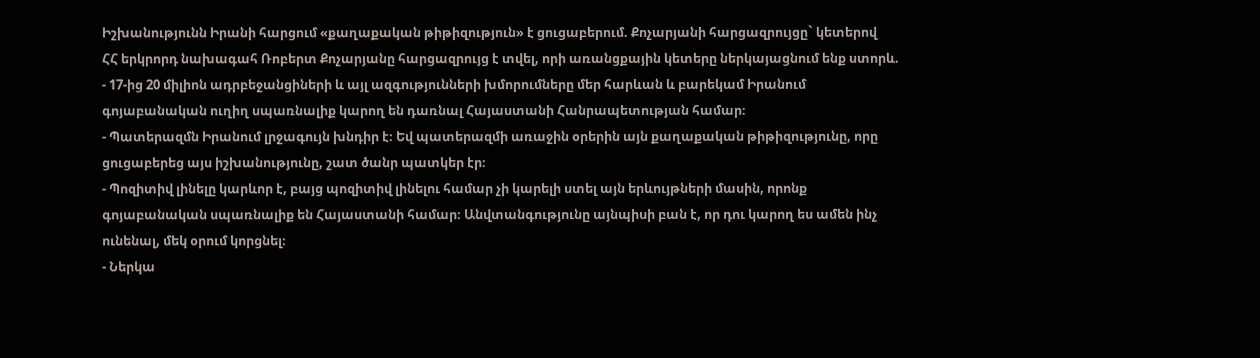Իշխանությունն Իրանի հարցում «քաղաքական թիթիզություն» է ցուցաբերում. Քոչարյանի հարցազրույցը` կետերով
ՀՀ երկրորդ նախագահ Ռոբերտ Քոչարյանը հարցազրույց է տվել, որի առանցքային կետերը ներկայացնում ենք ստորև.
- 17-ից 20 միլիոն ադրբեջանցիների և այլ ազգությունների խմորումները մեր հարևան և բարեկամ Իրանում գոյաբանական ուղիղ սպառնալիք կարող են դառնալ Հայաստանի Հանրապետության համար։
- Պատերազմն Իրանում լրջագույն խնդիր է։ Եվ պատերազմի առաջին օրերին այն քաղաքական թիթիզությունը, որը ցուցաբերեց այս իշխանությունը, շատ ծանր պատկեր էր։
- Պոզիտիվ լինելը կարևոր է, բայց պոզիտիվ լինելու համար չի կարելի ստել այն երևույթների մասին, որոնք գոյաբանական սպառնալիք են Հայաստանի համար։ Անվտանգությունը այնպիսի բան է, որ դու կարող ես ամեն ինչ ունենալ, մեկ օրում կորցնել։
- Ներկա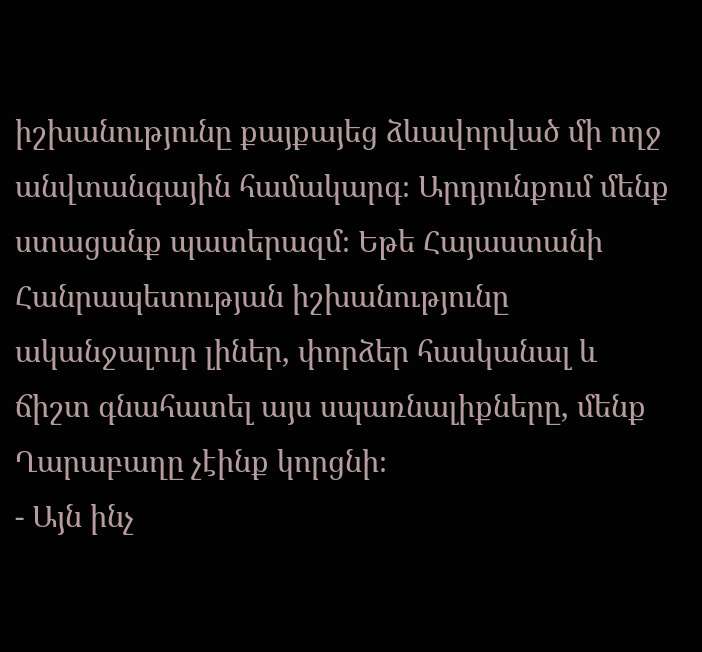իշխանությունը քայքայեց ձևավորված մի ողջ անվտանգային համակարգ։ Արդյունքում մենք ստացանք պատերազմ։ Եթե Հայաստանի Հանրապետության իշխանությունը ականջալուր լիներ, փորձեր հասկանալ և ճիշտ գնահատել այս սպառնալիքները, մենք Ղարաբաղը չէինք կորցնի։
- Այն ինչ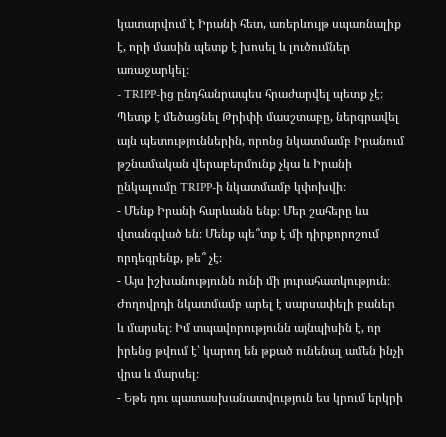կատարվում է Իրանի հետ, առերևույթ սպառնալիք է, որի մասին պետք է խոսել և լուծումներ առաջարկել։
- TRIPP-ից ընդհանրապես հրաժարվել պետք չէ։ Պետք է մեծացնել Թրիփի մասշտաբը, ներգրավել այն պետություններին, որոնց նկատմամբ Իրանում թշնամական վերաբերմունք չկա և Իրանի ընկալումը TRIPP-ի նկատմամբ կփոխվի։
- Մենք Իրանի հարևանն ենք։ Մեր շահերը ևս վտանգված են։ Մենք պե՞տք է մի դիրքորոշում որդեգրենք, թե՞ չէ։
- Այս իշխանությունն ունի մի յուրահատկություն։ Ժողովրդի նկատմամբ արել է սարսափելի բաներ և մարսել։ Իմ տպավորությունն այնպիսին է, որ իրենց թվում է՝ կարող են թքած ունենալ ամեն ինչի վրա և մարսել։
- Եթե դու պատասխանատվություն ես կրում երկրի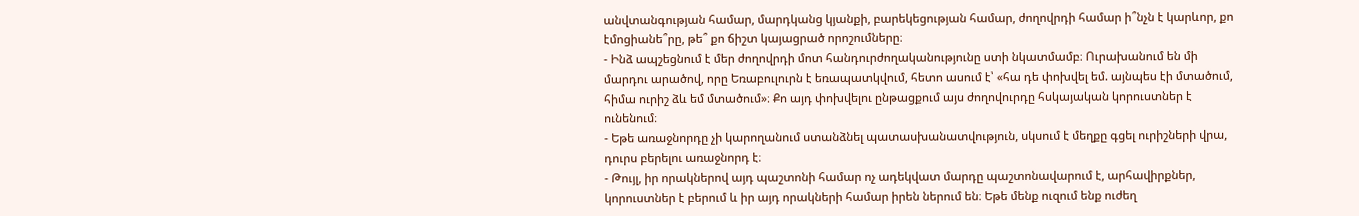անվտանգության համար, մարդկանց կյանքի, բարեկեցության համար, ժողովրդի համար ի՞նչն է կարևոր, քո էմոցիանե՞րը, թե՞ քո ճիշտ կայացրած որոշումները։
- Ինձ ապշեցնում է մեր ժողովրդի մոտ հանդուրժողականությունը ստի նկատմամբ։ Ուրախանում են մի մարդու արածով, որը Եռաբուլուրն է եռապատկվում, հետո ասում է՝ «հա դե փոխվել եմ. այնպես էի մտածում, հիմա ուրիշ ձև եմ մտածում»։ Քո այդ փոխվելու ընթացքում այս ժողովուրդը հսկայական կորուստներ է ունենում։
- Եթե առաջնորդը չի կարողանում ստանձնել պատասխանատվություն, սկսում է մեղքը գցել ուրիշների վրա, դուրս բերելու առաջնորդ է։
- Թույլ, իր որակներով այդ պաշտոնի համար ոչ ադեկվատ մարդը պաշտոնավարում է, արհավիրքներ, կորուստներ է բերում և իր այդ որակների համար իրեն ներում են։ Եթե մենք ուզում ենք ուժեղ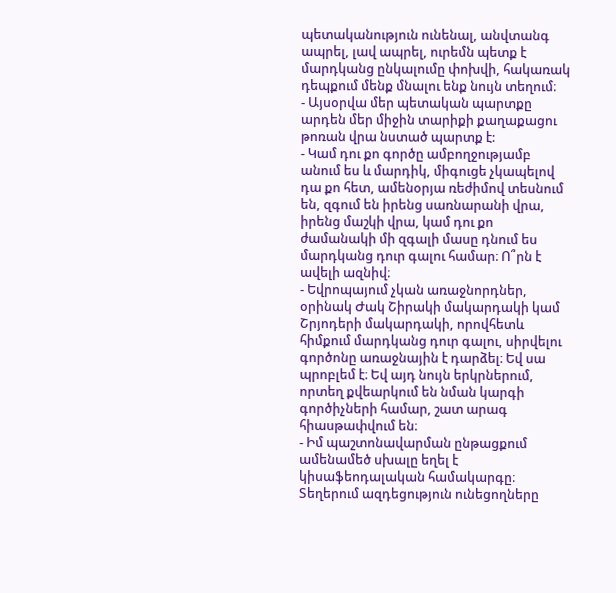պետականություն ունենալ, անվտանգ ապրել, լավ ապրել, ուրեմն պետք է մարդկանց ընկալումը փոխվի, հակառակ դեպքում մենք մնալու ենք նույն տեղում։
- Այսօրվա մեր պետական պարտքը արդեն մեր միջին տարիքի քաղաքացու թոռան վրա նստած պարտք է:
- Կամ դու քո գործը ամբողջությամբ անում ես և մարդիկ, միգուցե չկապելով դա քո հետ, ամենօրյա ռեժիմով տեսնում են, զգում են իրենց սառնարանի վրա, իրենց մաշկի վրա, կամ դու քո ժամանակի մի զգալի մասը դնում ես մարդկանց դուր գալու համար։ Ո՞րն է ավելի ազնիվ։
- Եվրոպայում չկան առաջնորդներ, օրինակ Ժակ Շիրակի մակարդակի կամ Շրյոդերի մակարդակի, որովհետև հիմքում մարդկանց դուր գալու, սիրվելու գործոնը առաջնային է դարձել։ Եվ սա պրոբլեմ է։ Եվ այդ նույն երկրներում, որտեղ քվեարկում են նման կարգի գործիչների համար, շատ արագ հիասթափվում են։
- Իմ պաշտոնավարման ընթացքում ամենամեծ սխալը եղել է կիսաֆեոդալական համակարգը։ Տեղերում ազդեցություն ունեցողները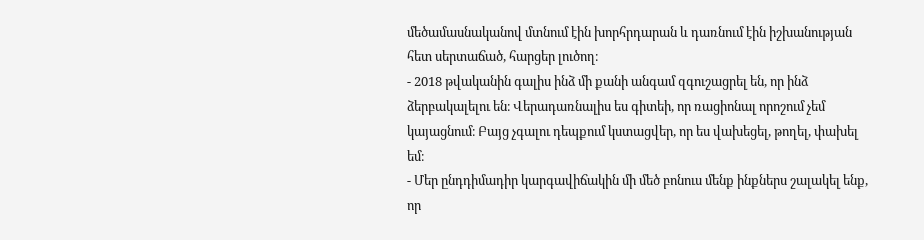մեծամասնականով մտնում էին խորհրդարան և դառնում էին իշխանության հետ սերտաճած, հարցեր լուծող։
- 2018 թվականին գալիս ինձ մի քանի անգամ զգուշացրել են, որ ինձ ձերբակալելու են։ Վերադառնալիս ես գիտեի, որ ռացիոնալ որոշում չեմ կայացնում։ Բայց չգալու դեպքում կստացվեր, որ ես վախեցել, թողել, փախել եմ։
- Մեր ընդդիմադիր կարգավիճակին մի մեծ բոնուս մենք ինքներս շալակել ենք, որ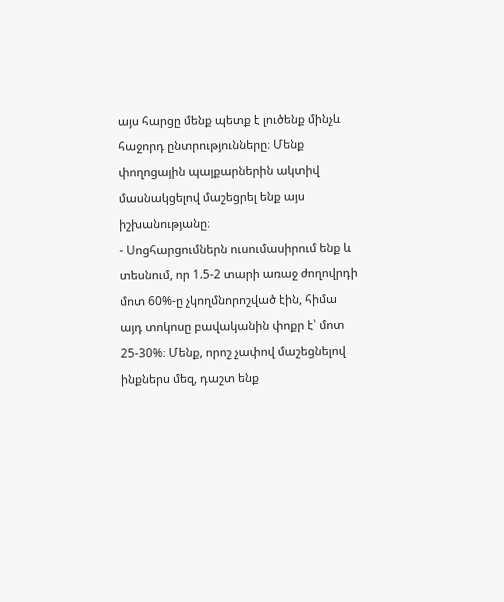այս հարցը մենք պետք է լուծենք մինչև հաջորդ ընտրությունները։ Մենք փողոցային պայքարներին ակտիվ մասնակցելով մաշեցրել ենք այս իշխանությանը։
- Սոցհարցումներն ուսումասիրում ենք և տեսնում, որ 1.5-2 տարի առաջ ժողովրդի մոտ 60%-ը չկողմնորոշված էին, հիմա այդ տոկոսը բավականին փոքր է՝ մոտ 25-30%։ Մենք, որոշ չափով մաշեցնելով ինքներս մեզ, դաշտ ենք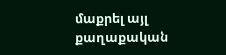մաքրել այլ քաղաքական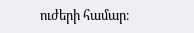ուժերի համար։